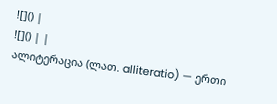![]() |
![]() | |
ალიტერაცია (ლათ. alliteratio) — ერთი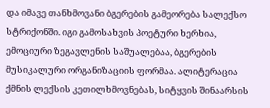და იმავე თანხმოვანი ბგერების გამეორება სალექსო სტრიქონში. იგი გამოსახვის პოეტური ხერხია, ემოციური ზეგავლენის საშუალებაა, ბგერების მუსიკალური ორგანიზაციის ფორმაა. ალიტერაცია ქმნის ლექსის კეთილხმოვნებას, სიტყვის შინაარსის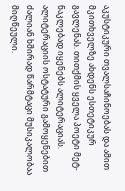აკუსტიკური თვალსაჩინოებას და ამით მკითხველზე ახდენს ესთეტიკურ გავლენას. თითქმის ყველა პოეტი მეტ-ნაკლებად იყენებს ალიტერაციას. ალიტერაციის ოსტატური გამოყენებით ძალიან ხშირად წარმტაცი მუსიკალობაა მიღწეული.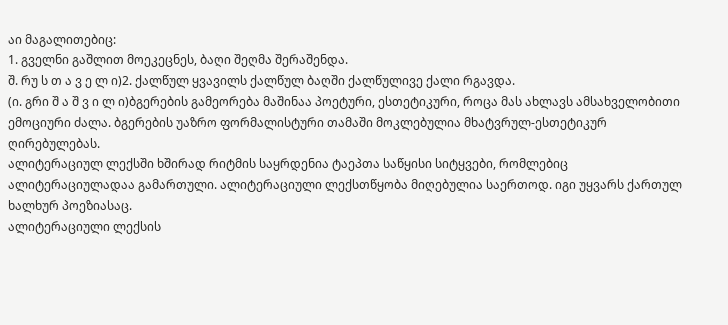აი მაგალითებიც:
1. გველნი გაშლით მოეკეცნეს, ბაღი შეღმა შერაშენდა.
შ. რუ ს თ ა ვ ე ლ ი)2. ქალწულ ყვავილს ქალწულ ბაღში ქალწულივე ქალი რგავდა.
(ი. გრი შ ა შ ვ ი ლ ი)ბგერების გამეორება მაშინაა პოეტური, ესთეტიკური, როცა მას ახლავს ამსახველობითი ემოციური ძალა. ბგერების უაზრო ფორმალისტური თამაში მოკლებულია მხატვრულ-ესთეტიკურ ღირებულებას.
ალიტერაციულ ლექსში ხშირად რიტმის საყრდენია ტაეპთა საწყისი სიტყვები, რომლებიც ალიტერაციულადაა გამართული. ალიტერაციული ლექსთწყობა მიღებულია საერთოდ. იგი უყვარს ქართულ ხალხურ პოეზიასაც.
ალიტერაციული ლექსის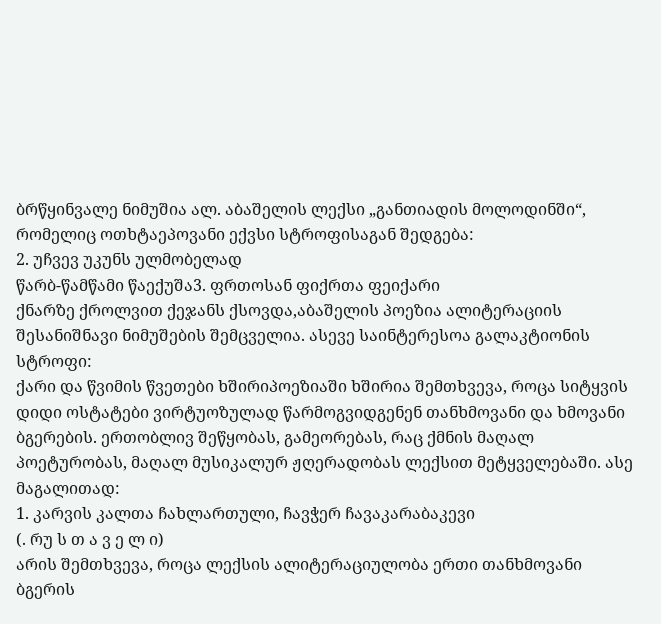ბრწყინვალე ნიმუშია ალ. აბაშელის ლექსი „განთიადის მოლოდინში“, რომელიც ოთხტაეპოვანი ექვსი სტროფისაგან შედგება:
2. უჩვევ უკუნს ულმობელად
წარბ-წამწამი წაექუშა3. ფრთოსან ფიქრთა ფეიქარი
ქნარზე ქროლვით ქეჯანს ქსოვდა,აბაშელის პოეზია ალიტერაციის შესანიშნავი ნიმუშების შემცველია. ასევე საინტერესოა გალაკტიონის სტროფი:
ქარი და წვიმის წვეთები ხშირიპოეზიაში ხშირია შემთხვევა, როცა სიტყვის დიდი ოსტატები ვირტუოზულად წარმოგვიდგენენ თანხმოვანი და ხმოვანი ბგერების. ერთობლივ შეწყობას, გამეორებას, რაც ქმნის მაღალ პოეტურობას, მაღალ მუსიკალურ ჟღერადობას ლექსით მეტყველებაში. ასე მაგალითად:
1. კარვის კალთა ჩახლართული, ჩავჭერ ჩავაკარაბაკევი
(. რუ ს თ ა ვ ე ლ ი)
არის შემთხვევა, როცა ლექსის ალიტერაციულობა ერთი თანხმოვანი ბგერის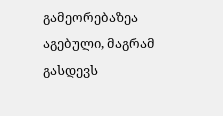გამეორებაზეა აგებული, მაგრამ გასდევს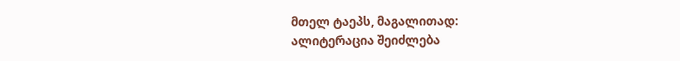მთელ ტაეპს, მაგალითად:
ალიტერაცია შეიძლება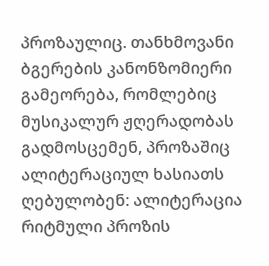პროზაულიც. თანხმოვანი ბგერების კანონზომიერი გამეორება, რომლებიც მუსიკალურ ჟღერადობას გადმოსცემენ, პროზაშიც ალიტერაციულ ხასიათს ღებულობენ: ალიტერაცია რიტმული პროზის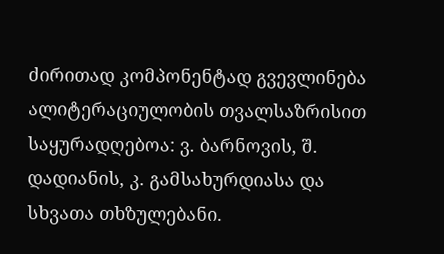ძირითად კომპონენტად გვევლინება
ალიტერაციულობის თვალსაზრისით საყურადღებოა: ვ. ბარნოვის, შ. დადიანის, კ. გამსახურდიასა და სხვათა თხზულებანი.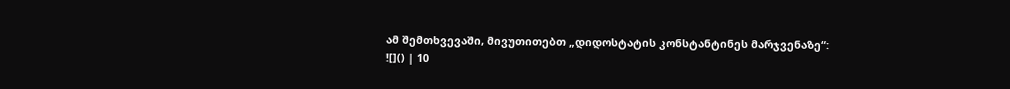ამ შემთხვევაში, მივუთითებთ „დიდოსტატის კონსტანტინეს მარჯვენაზე“:
![]() | 10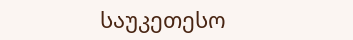საუკეთესო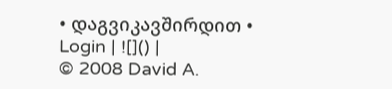• დაგვიკავშირდით • Login | ![]() |
© 2008 David A.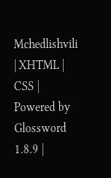Mchedlishvili | XHTML | CSS | Powered by Glossword 1.8.9 |